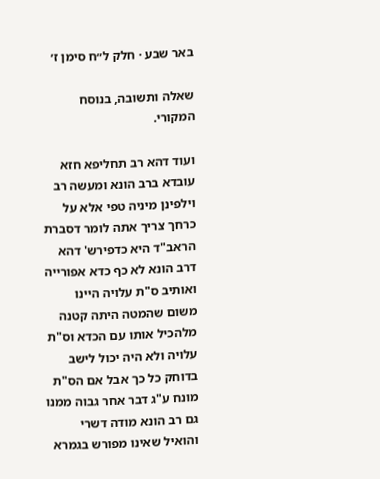באר שבע · חלק ל״ח סימן ז׳

שאלה ותשובה, בנוסח המקורי.

ועוד דהא רב תחליפא חזא עובדא ברב הונא ומעשה רב וילפינן מיניה טפי אלא על כרחך צריך אתה לומר דסברת הראב"ד היא כדפירש' דהא דרב הונא לא כף כדא אפורייה ואותיב ס"ת עלויה היינו משום שהמטה היתה קטנה מלהכיל אותו עם הכדא וס"ת עלויה ולא היה יכול לישב בדוחק כל כך אבל אם הס"ת מונח ע"ג דבר אחר גבוה ממנו גם רב הונא מודה דשרי והואיל שאינו מפורש בגמרא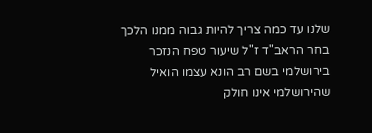שלנו עד כמה צריך להיות גבוה ממנו הלכך בחר הראב"ד ז"ל שיעור טפח הנזכר בירושלמי בשם רב הונא עצמו הואיל שהירושלמי אינו חולק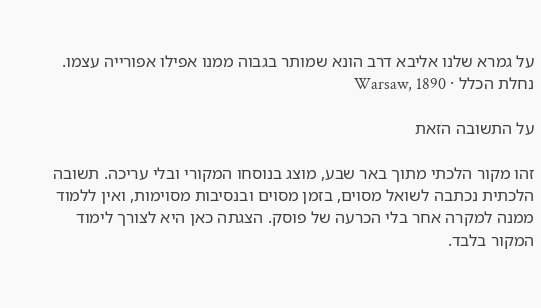על גמרא שלנו אליבא דרב הונא שמותר בגבוה ממנו אפילו אפורייה עצמו.
נחלת הכלל · Warsaw, 1890

על התשובה הזאת

זהו מקור הלכתי מתוך באר שבע, מוצג בנוסחו המקורי ובלי עריכה. תשובה הלכתית נכתבה לשואל מסוים, בזמן מסוים ובנסיבות מסוימות, ואין ללמוד ממנה למקרה אחר בלי הכרעה של פוסק. הצגתה כאן היא לצורך לימוד המקור בלבד.